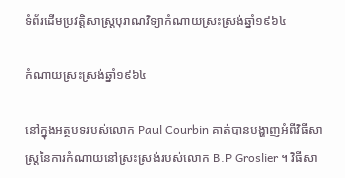ទំព័រដើមប្រវត្តិសាស្ត្របុរាណវិទ្យាកំណាយស្រះស្រង់ឆ្នាំ១៩៦៤

កំណាយស្រះស្រង់ឆ្នាំ១៩៦៤

នៅក្នុងអត្ថបទរបស់លោក Paul Courbin គាត់បានបង្ហាញអំពីវិធីសាស្រ្តនៃការកំណាយនៅស្រះស្រង់របស់លោក B.P Groslier ។ វិធីសា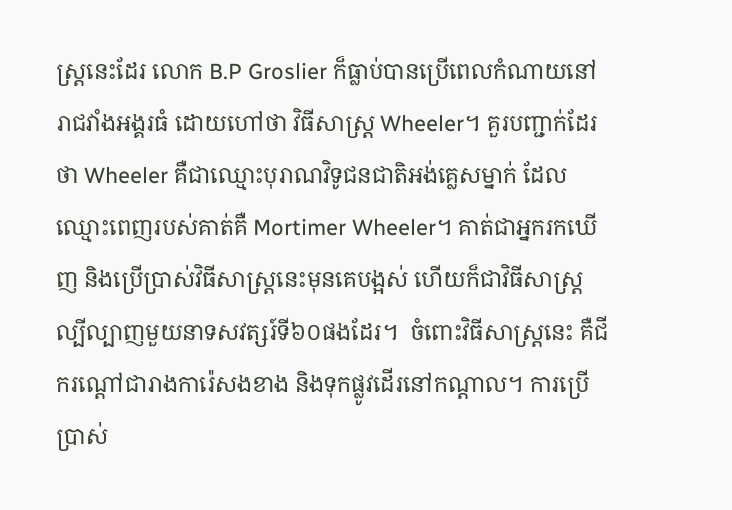ស្រ្តនេះដែរ លោក B.P Groslier ក៏ធ្លាប់បានប្រើពេលកំណាយនៅរាជវាំងអង្គរធំ ដោយហៅថា វិធីសាស្រ្ត Wheeler។ គួរបញ្ជាក់ដែរថា Wheeler គឺជាឈ្មោះបុរាណវិទូជនជាតិអង់គ្លេសម្នាក់ ដែល ឈ្មោះពេញរបស់គាត់គឺ Mortimer Wheeler។ គាត់ជាអ្នករកឃើញ និងប្រើប្រាស់វិធីសាស្រ្តនេះមុនគេបង្អស់ ហើយក៏ជាវិធីសាស្រ្តល្បីល្បាញមួយនាទសវត្សរ៍ទី៦០ផងដែរ។  ចំពោះវិធីសាស្រ្តនេះ គឺជីករណ្តៅជារាងការ៉េសងខាង និងទុកផ្លូវដើរនៅកណ្តាល។ ការប្រើប្រាស់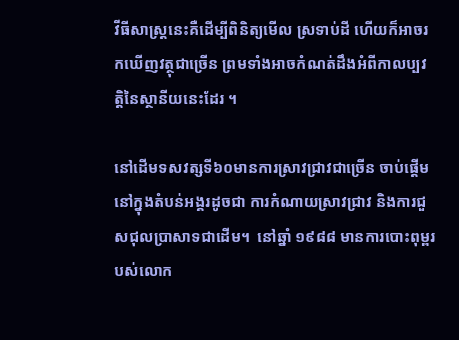វីធីសាស្រ្តនេះគឺដើម្បីពិនិត្យមើល ស្រទាប់ដី ហើយក៏អាចរកឃើញវត្ថុជាច្រើន ព្រមទាំងអាចកំណត់ដឹងអំពីកាលប្បវត្តិនៃស្ថានីយនេះដែរ ។

នៅដើមទសវត្សទី៦០មានការស្រាវជ្រាវជាច្រើន ចាប់ផ្តើមនៅក្នុងតំបន់អង្គរដូចជា ការកំណាយស្រាវជ្រាវ និងការជួសជុលប្រាសាទជាដើម។  នៅឆ្នាំ ១៩៨៨ មានការបោះពុម្ពរបស់លោក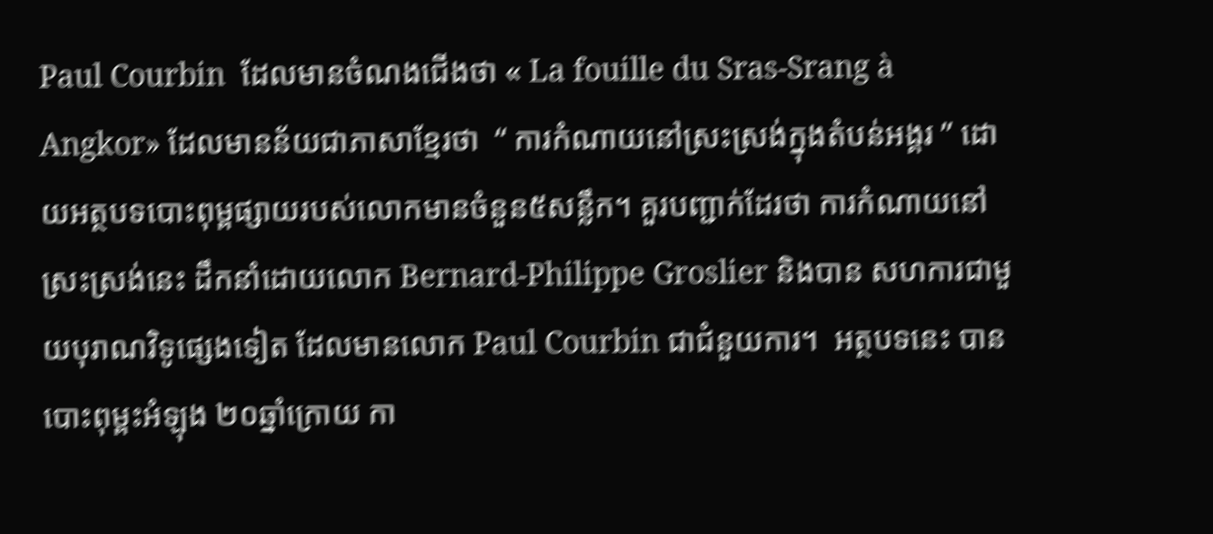Paul Courbin  ដែលមានចំណងជើងថា « La fouille du Sras-Srang à Angkor» ដែលមានន័យជាភាសាខ្មែរថា  “ ការកំណាយនៅស្រះស្រង់ក្នុងតំបន់អង្គរ ” ដោយអត្ថបទបោះពុម្ពផ្សាយរបស់លោកមានចំនួន៥សន្លឹក។ គួរបញ្ជាក់ដែរថា ការកំណាយនៅស្រះស្រង់នេះ ដឹកនាំដោយលោក Bernard-Philippe Groslier និងបាន សហការជាមួយបុរាណវិទូផ្សេងទៀត ដែលមានលោក Paul Courbin ជាជំនួយការ។  អត្ថបទនេះ បានបោះពុម្ពះអំឡុង ២០ឆ្នាំក្រោយ កា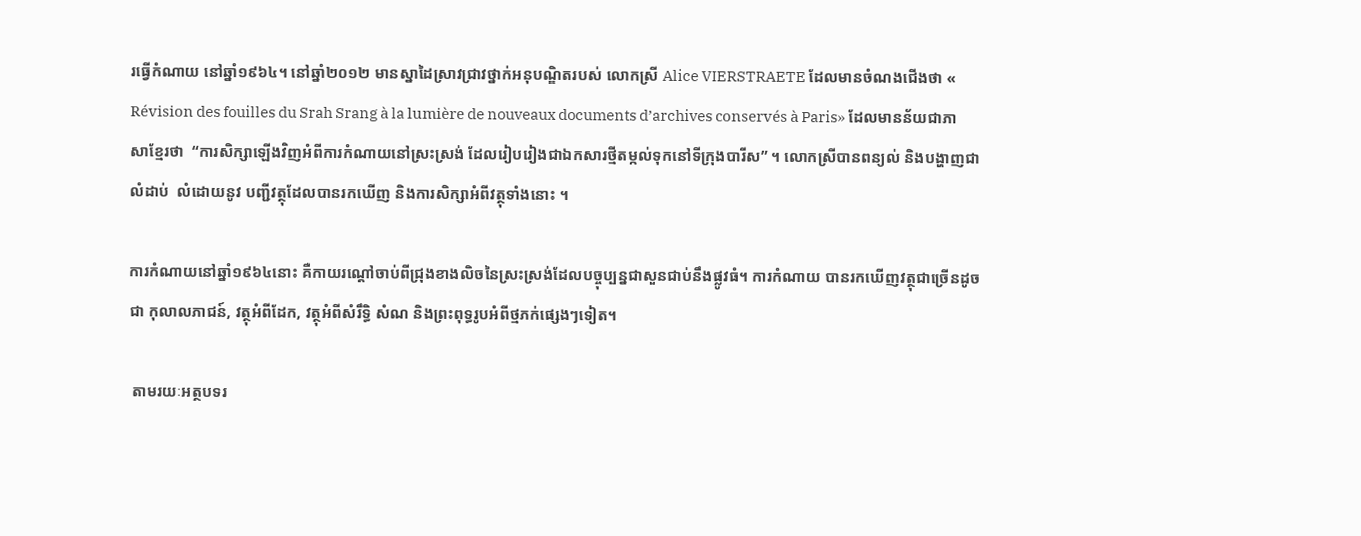រធ្វើកំណាយ នៅឆ្នាំ១៩៦៤។ នៅឆ្នាំ២០១២ មានស្នាដៃស្រាវជ្រាវថ្នាក់អនុបណ្ឌិតរបស់ លោកស្រី Alice VIERSTRAETE ដែលមានចំណងជើងថា « Révision des fouilles du Srah Srang à la lumière de nouveaux documents d’archives conservés à Paris» ដែលមានន័យជាភាសាខ្មែរថា  “ការសិក្សាឡើងវិញអំពីការកំណាយនៅស្រះស្រង់ ដែលរៀបរៀងជាឯកសារថ្មីតម្កល់ទុកនៅទីក្រុងបារីស” ។ លោកស្រីបានពន្យល់ និងបង្ហាញជាលំដាប់  លំដោយនូវ បញ្ជីវត្ថុដែលបានរកឃើញ និងការសិក្សាអំពីវត្ថុទាំងនោះ ។

ការកំណាយនៅឆ្នាំ១៩៦៤នោះ គឺកាយរណ្តៅចាប់ពីជ្រុងខាងលិចនៃស្រះស្រង់ដែលបច្ចុប្បន្នជាសួនជាប់នឹងផ្លូវធំ។ ការកំណាយ បានរកឃើញវត្ថុជាច្រើនដូចជា កុលាលភាជន៍, វត្ថុអំពីដែក, វត្ថុអំពីសំរឹទ្ធិ សំណ និងព្រះពុទ្ធរូបអំពីថ្មភក់ផ្សេងៗទៀត។

 តាមរយៈអត្ថបទរ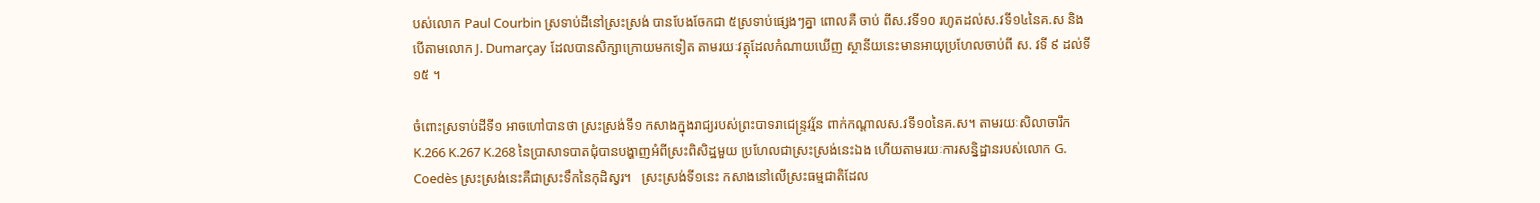បស់លោក Paul Courbin ស្រទាប់ដីនៅស្រះស្រង់ បានបែងចែកជា ៥ស្រទាប់ផ្សេងៗគ្នា ពោលគឺ ចាប់ ពីស.វទី១០ រហូតដល់ស.វទី១៤នៃគ.ស និងបើតាមលោក J. Dumarçay ដែលបានសិក្សាក្រោយមកទៀត តាមរយៈវត្ថុដែលកំណាយឃើញ ស្ថានីយនេះមានអាយុប្រហែលចាប់ពី ស. វទី ៩ ដល់ទី១៥ ។

ចំពោះស្រទាប់ដីទី១ អាចហៅបានថា ស្រះស្រង់ទី១ កសាងក្នុងរាជ្យរបស់ព្រះបាទរាជេន្រ្ទវរ្ម័ន ពាក់កណ្តាលស.វទី១០នៃគ.ស។ តាមរយៈសិលាចារឹក K.266 K.267 K.268 នៃប្រាសាទបាតជុំបានបង្ហាញអំពីស្រះពិសិដ្ឋមួយ ប្រហែលជាស្រះស្រង់នេះឯង ហើយតាមរយៈការសន្និដ្ឋានរបស់លោក G. Coedès ស្រះស្រង់នេះគឺជាស្រះទឹកនៃកុដិស្វរ។   ស្រះស្រង់ទី១នេះ កសាងនៅលើស្រះធម្មជាតិដែល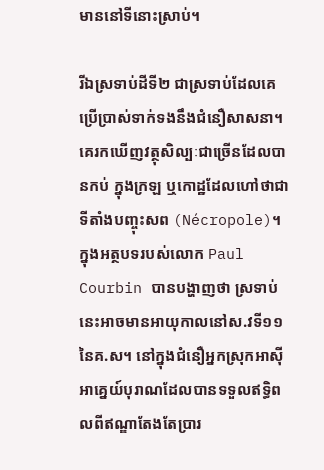មាននៅទីនោះស្រាប់។

រីឯស្រទាប់ដីទី២ ជាស្រទាប់ដែលគេប្រើប្រាស់ទាក់ទងនឹងជំនឿសាសនា។ គេរកឃើញវត្ថុសិល្បៈជាច្រើនដែលបានកប់ ក្នុងក្រឡ ឬកោដ្ឋដែលហៅថាជាទីតាំងបញ្ចុះសព (Nécropole)។ ក្នុងអត្ថបទរបស់លោក Paul Courbin បានបង្ហាញថា ស្រទាប់នេះអាចមានអាយុកាលនៅស.វទី១១នៃគ.ស។ នៅក្នុងជំនឿអ្នកស្រុកអាស៊ីអាគ្នេយ៍បុរាណដែលបានទទួលឥទ្ធិពលពីឥណ្ឌាតែងតែប្រារ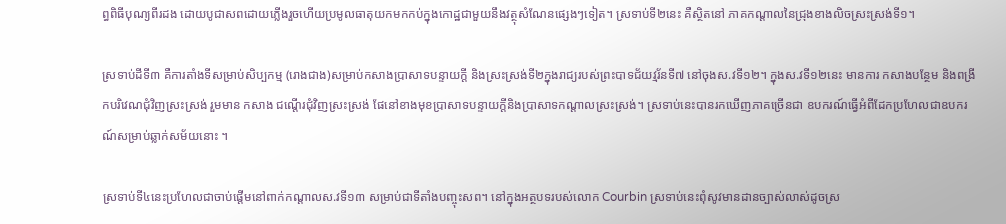ព្ធពិធីបុណ្យពីរដង ដោយបូជាសពដោយភ្លើងរួចហើយប្រមូលធាតុយកមកកប់ក្នុងកោដ្ឋជាមួយនឹងវត្ថុសំណែនផ្សេងៗទៀត។ ស្រទាប់ទី២នេះ គឺស្ថិតនៅ ភាគកណ្តាលនៃជ្រុងខាងលិចស្រះស្រង់ទី១។

ស្រទាប់ដីទី៣ គឺការតាំងទីសម្រាប់សិប្បកម្ម (រោងជាង)សម្រាប់កសាងប្រាសាទបន្ទាយក្តី និងស្រះស្រង់ទី២ក្នុងរាជ្យរបស់ព្រះបាទជ័យវ្មរ័នទី៧ នៅចុងស.វទី១២។ ក្នុងស.វទី១២នេះ មានការ កសាងបន្ថែម និងពង្រីកបរិវេណជុំវិញស្រះស្រង់ រួមមាន កសាង ជណ្តើរជុំវិញស្រះស្រង់ ផែនៅខាងមុខប្រាសាទបន្ទាយក្តីនិងប្រាសាទកណ្តាលស្រះស្រង់។ ស្រទាប់នេះបានរកឃើញភាគច្រើនជា ឧបករណ៍ធ្វើអំពីដែកប្រហែលជាឧបករណ៍សម្រាប់ឆ្លាក់សម័យនោះ ។

ស្រទាប់ទី៤នេះប្រហែលជាចាប់ផ្តើមនៅពាក់កណ្តាលស.វទី១៣ សម្រាប់ជាទីតាំងបញ្ចុះសព។ នៅក្នុងអត្ថបទរបស់លោក Courbin ស្រទាប់នេះពុំសូវមានដានច្បាស់លាស់ដូចស្រ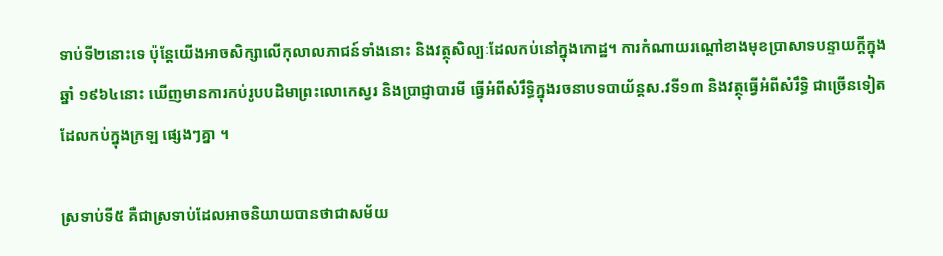ទាប់ទី២នោះទេ ប៉ុន្តែយើងអាចសិក្សាលើកុលាលភាជន៍ទាំងនោះ និងវត្ថុសិល្បៈដែលកប់នៅក្នុងកោដ្ឋ។ ការកំណាយរណ្តៅខាងមុខបា្រសាទបន្ទាយក្តីក្នុងឆ្នាំ ១៩៦៤នោះ ឃើញមានការកប់រូបបដិមាព្រះលោកេស្វរ និងប្រាជ្ញាបារមី ធ្វើអំពីសំរឹទ្ធិក្នុងរចនាបទបាយ័ន្តស.វទី១៣ និងវត្ថុធ្វើអំពីសំរឹទ្ធិ ជាច្រើនទៀត ដែលកប់ក្នុងក្រឡ ផ្សេងៗគ្នា ។

ស្រទាប់ទី៥ គឺជាស្រទាប់ដែលអាចនិយាយបានថាជាសម័យ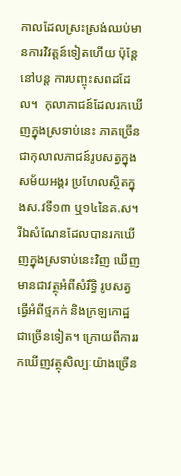កាលដែលស្រះស្រង់ឈប់មានការវិវត្តន៍ទៀតហើយ ប៉ុន្តែនៅបន្ត ការបញ្ចុះសពដដែល។  កុលាភាជន៍ដែលរកឃើញក្នុងស្រទាប់នេះ ភាគច្រើនជាកុលាលភាជន៍រូបសត្វក្នុងសម័យអង្គរ ប្រហែលស្ថិតក្នុងស.វទី១៣ ឬ១៤នៃគ.ស។   រីឯសំណែនដែលបានរកឃើញក្នុងស្រទាប់នេះវិញ ឃើញមានជាវត្ថុអំពីសំរឹទ្ធិ រូបសត្វធ្វើអំពីថ្មភក់ និងក្រឡកោដ្ឋជាច្រើនទៀត។ ក្រោយពីការរកឃើញវត្ថុសិល្បៈយ៉ាងច្រើន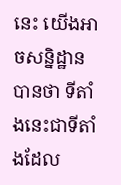នេះ យើងអាចសន្និដ្ឋានបានថា ទីតាំងនេះជាទីតាំងដែល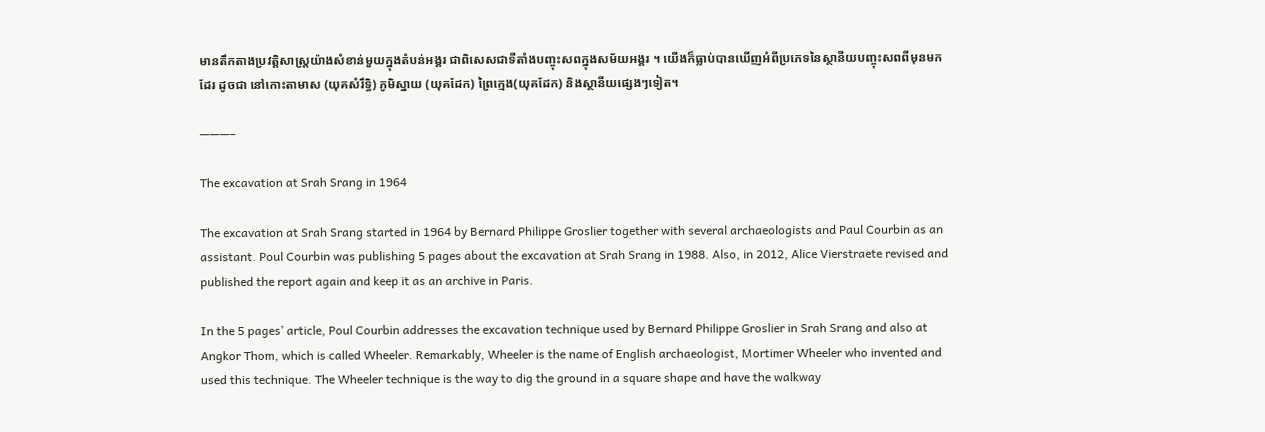មានតឹកតាងប្រវត្តិសាស្រ្តយ៉ាងសំខាន់មួយក្នុងតំបន់អង្គរ ជាពិសេសជាទីតាំងបញ្ចុះសពក្នុងសម័យអង្គរ ។ យើងក៏ធ្លាប់បានឃើញអំពីប្រភេទនៃស្ថានីយបញ្ចុះសពពីមុនមកដែរ ដូចជា នៅកោះតាមាស (យុគសំរឹទ្ធិ) ភូមិស្នាយ (យុគដែក) ព្រៃក្មេង(យុគដែក) និងស្ថានីយផ្សេងៗទៀត។

———–

The excavation at Srah Srang in 1964

The excavation at Srah Srang started in 1964 by Bernard Philippe Groslier together with several archaeologists and Paul Courbin as an assistant. Poul Courbin was publishing 5 pages about the excavation at Srah Srang in 1988. Also, in 2012, Alice Vierstraete revised and published the report again and keep it as an archive in Paris.

In the 5 pages’ article, Poul Courbin addresses the excavation technique used by Bernard Philippe Groslier in Srah Srang and also at Angkor Thom, which is called Wheeler. Remarkably, Wheeler is the name of English archaeologist, Mortimer Wheeler who invented and used this technique. The Wheeler technique is the way to dig the ground in a square shape and have the walkway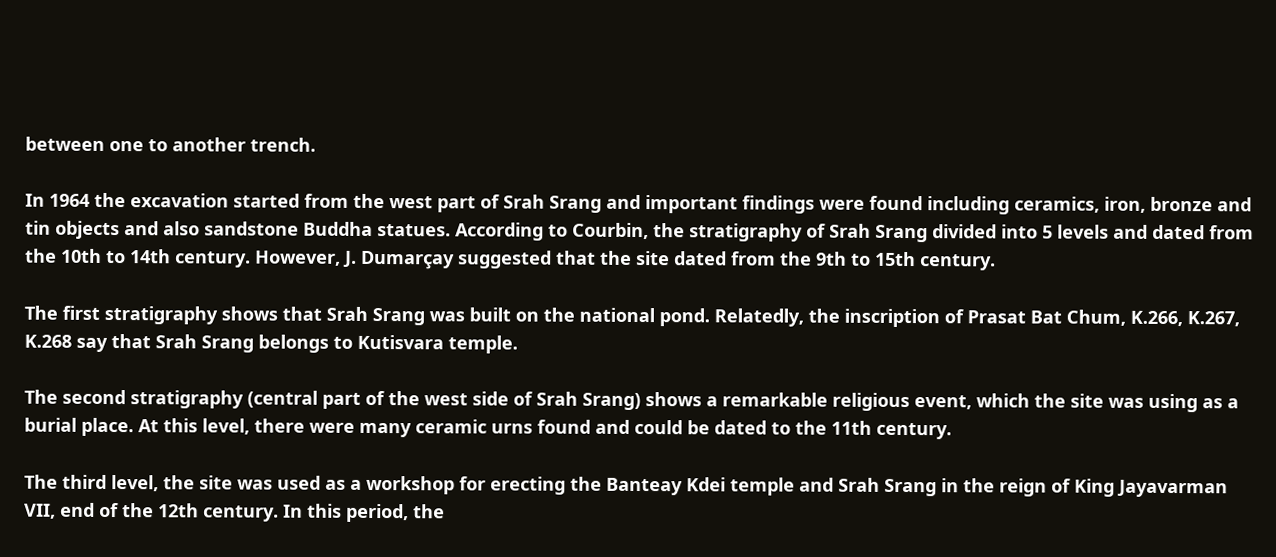between one to another trench.

In 1964 the excavation started from the west part of Srah Srang and important findings were found including ceramics, iron, bronze and tin objects and also sandstone Buddha statues. According to Courbin, the stratigraphy of Srah Srang divided into 5 levels and dated from the 10th to 14th century. However, J. Dumarçay suggested that the site dated from the 9th to 15th century.

The first stratigraphy shows that Srah Srang was built on the national pond. Relatedly, the inscription of Prasat Bat Chum, K.266, K.267, K.268 say that Srah Srang belongs to Kutisvara temple.

The second stratigraphy (central part of the west side of Srah Srang) shows a remarkable religious event, which the site was using as a burial place. At this level, there were many ceramic urns found and could be dated to the 11th century.

The third level, the site was used as a workshop for erecting the Banteay Kdei temple and Srah Srang in the reign of King Jayavarman VII, end of the 12th century. In this period, the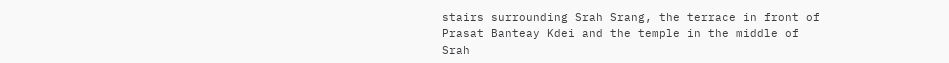stairs surrounding Srah Srang, the terrace in front of Prasat Banteay Kdei and the temple in the middle of Srah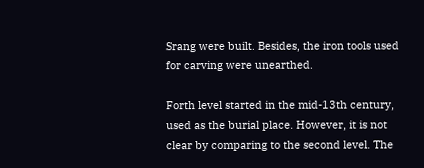Srang were built. Besides, the iron tools used for carving were unearthed.

Forth level started in the mid-13th century, used as the burial place. However, it is not clear by comparing to the second level. The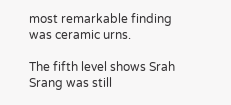most remarkable finding was ceramic urns.

The fifth level shows Srah Srang was still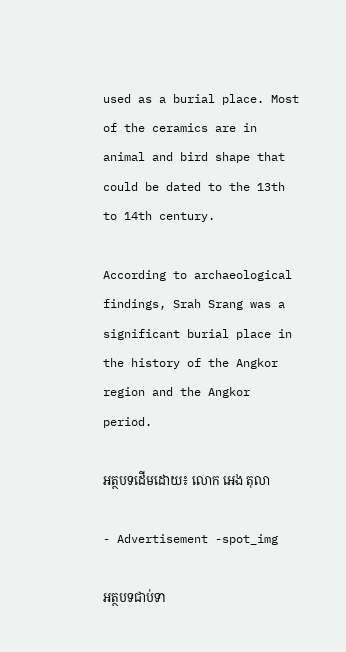used as a burial place. Most of the ceramics are in animal and bird shape that could be dated to the 13th to 14th century.

According to archaeological findings, Srah Srang was a significant burial place in the history of the Angkor region and the Angkor period.

អត្ថបទដើមដោយ៖ លោក អេង តុលា

- Advertisement -spot_img

អត្ថបទជាប់ទា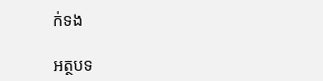ក់ទង

អត្ថបទ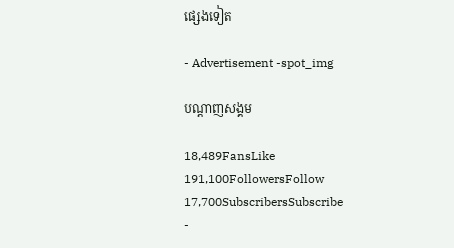ផ្សេងទៀត

- Advertisement -spot_img

បណ្ដាញសង្គម

18,489FansLike
191,100FollowersFollow
17,700SubscribersSubscribe
-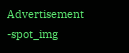Advertisement -spot_img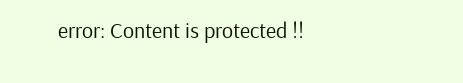error: Content is protected !!